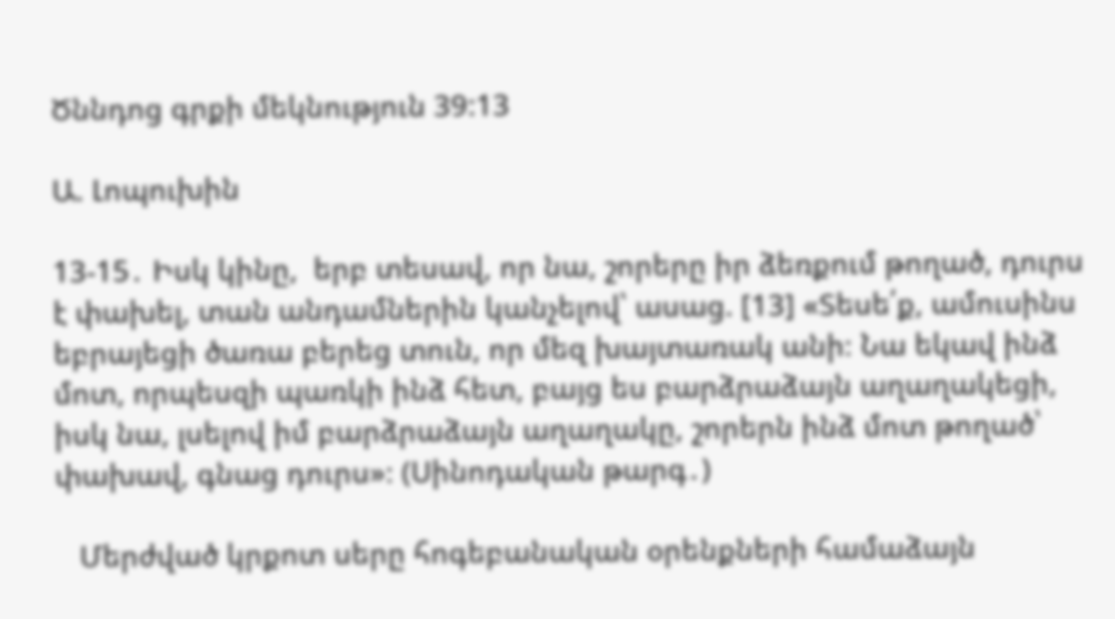Ծննդոց գրքի մեկնություն 39:13

Ա. Լոպուխին

13-15․ Իսկ կինը,  երբ տեսավ, որ նա, շորերը իր ձեռքում թողած, դուրս է փախել, տան անդամներին կանչելով՝ ասաց. [13] «Տեսե՛ք, ամուսինս եբրայեցի ծառա բերեց տուն, որ մեզ խայտառակ անի։ Նա եկավ ինձ մոտ, որպեսզի պառկի ինձ հետ, բայց ես բարձրաձայն աղաղակեցի, իսկ նա, լսելով իմ բարձրաձայն աղաղակը, շորերն ինձ մոտ թողած՝ փախավ, գնաց դուրս»։ (Սինոդական թարգ․)

   Մերժված կրքոտ սերը հոգեբանական օրենքների համաձայն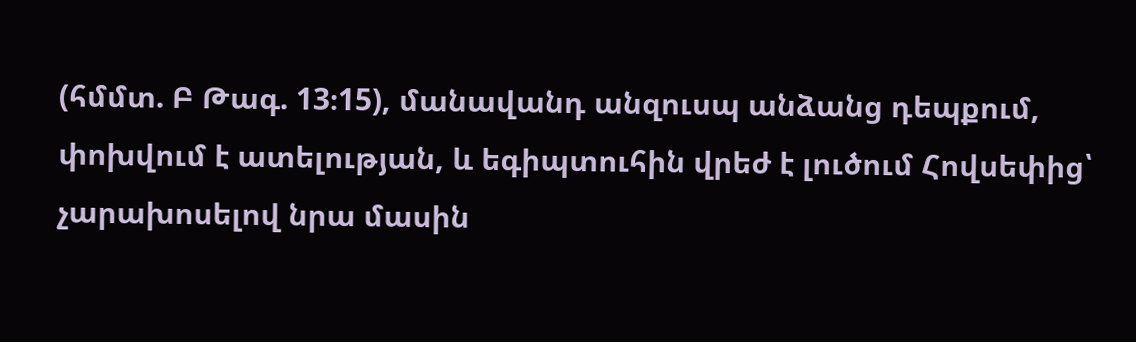(հմմտ. Բ Թագ. 13։15), մանավանդ անզուսպ անձանց դեպքում, փոխվում է ատելության, և եգիպտուհին վրեժ է լուծում Հովսեփից՝ չարախոսելով նրա մասին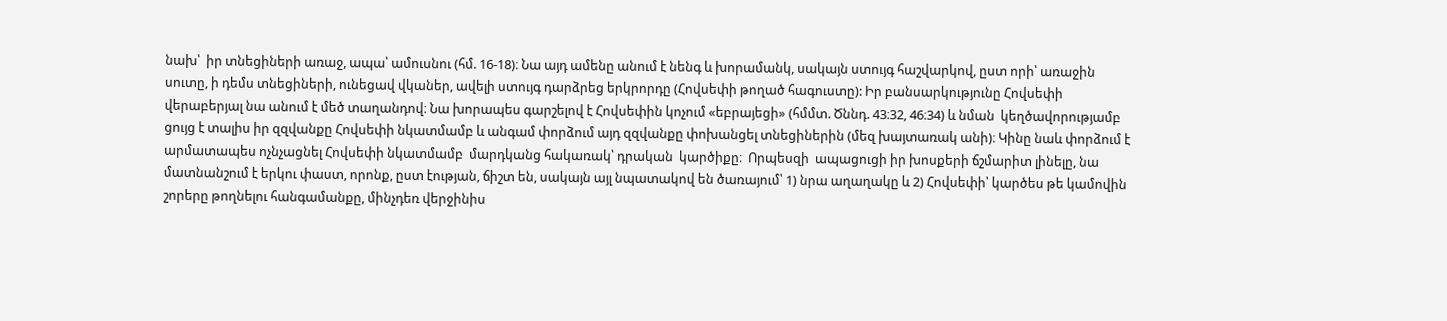նախ՝  իր տնեցիների առաջ, ապա՝ ամուսնու (հմ. 16-18)։ Նա այդ ամենը անում է նենգ և խորամանկ, սակայն ստույգ հաշվարկով, ըստ որի՝ առաջին սուտը, ի դեմս տնեցիների, ունեցավ վկաներ, ավելի ստույգ դարձրեց երկրորդը (Հովսեփի թողած հագուստը): Իր բանսարկությունը Հովսեփի վերաբերյալ նա անում է մեծ տաղանդով։ Նա խորապես գարշելով է Հովսեփին կոչում «եբրայեցի» (հմմտ. Ծննդ. 43։32, 46։34) և նման  կեղծավորությամբ ցույց է տալիս իր զզվանքը Հովսեփի նկատմամբ և անգամ փորձում այդ զզվանքը փոխանցել տնեցիներին (մեզ խայտառակ անի)։ Կինը նաև փորձում է արմատապես ոչնչացնել Հովսեփի նկատմամբ  մարդկանց հակառակ՝ դրական  կարծիքը։  Որպեսզի  ապացուցի իր խոսքերի ճշմարիտ լինելը, նա մատնանշում է երկու փաստ, որոնք, ըստ էության, ճիշտ են, սակայն այլ նպատակով են ծառայում՝ 1) նրա աղաղակը և 2) Հովսեփի՝ կարծես թե կամովին շորերը թողնելու հանգամանքը, մինչդեռ վերջինիս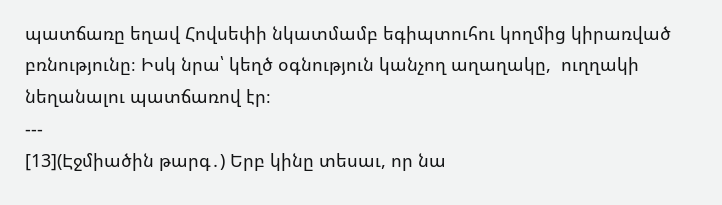պատճառը եղավ Հովսեփի նկատմամբ եգիպտուհու կողմից կիրառված բռնությունը։ Իսկ նրա՝ կեղծ օգնություն կանչող աղաղակը,  ուղղակի նեղանալու պատճառով էր։
---
[13](Էջմիածին թարգ․) Երբ կինը տեսաւ, որ նա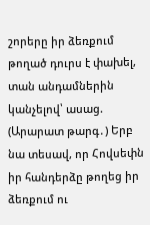շորերը իր ձեռքում թողած դուրս է փախել, տան անդամներին կանչելով՝ ասաց.
(Արարատ թարգ․) Երբ նա տեսավ, որ Հովսեփն իր հանդերձը թողեց իր ձեռքում ու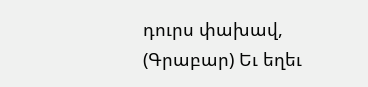դուրս փախավ,
(Գրաբար) Եւ եղեւ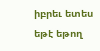իբրեւ ետես եթէ եթող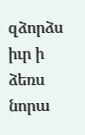զձորձս իւր ի ձեռս նորա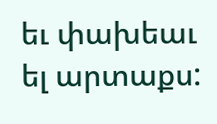եւ փախեաւ ել արտաքս: